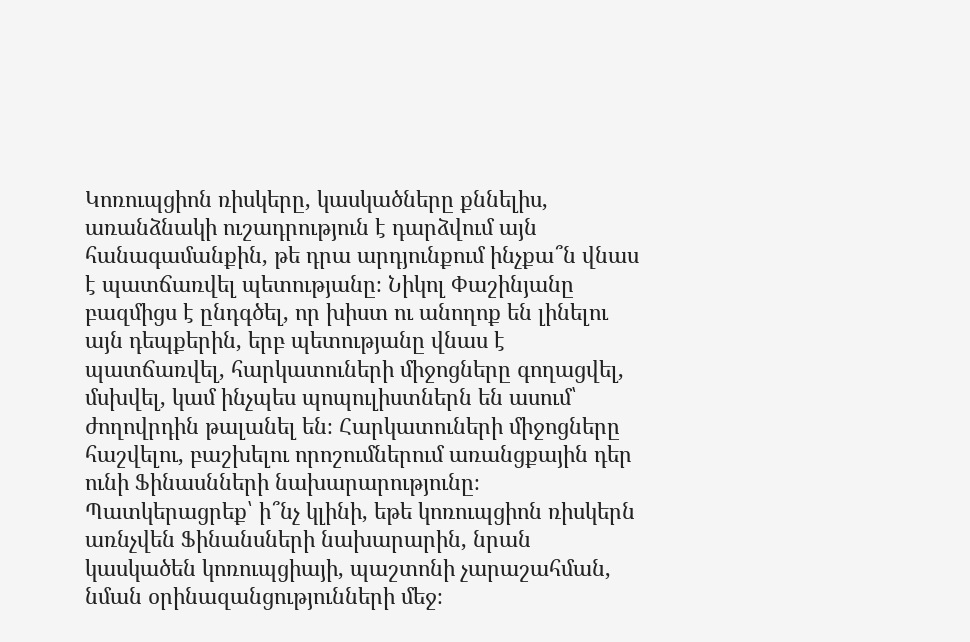Կոռուպցիոն ռիսկերը, կասկածները քննելիս, առանձնակի ուշադրություն է դարձվում այն հանագամանքին, թե դրա արդյունքում ինչքա՞ն վնաս է պատճառվել պետությանը։ Նիկոլ Փաշինյանը բազմիցս է ընդգծել, որ խիստ ու անողոք են լինելու այն դեպքերին, երբ պետությանը վնաս է պատճառվել, հարկատուների միջոցները գողացվել, մսխվել, կամ ինչպես պոպուլիստներն են ասում՝ ժողովրդին թալանել են։ Հարկատուների միջոցները հաշվելու, բաշխելու որոշումներում առանցքային դեր ունի Ֆինասնների նախարարությունը։ Պատկերացրեք՝ ի՞նչ կլինի, եթե կոռուպցիոն ռիսկերն առնչվեն Ֆինանսների նախարարին, նրան կասկածեն կոռուպցիայի, պաշտոնի չարաշահման, նման օրինազանցությունների մեջ։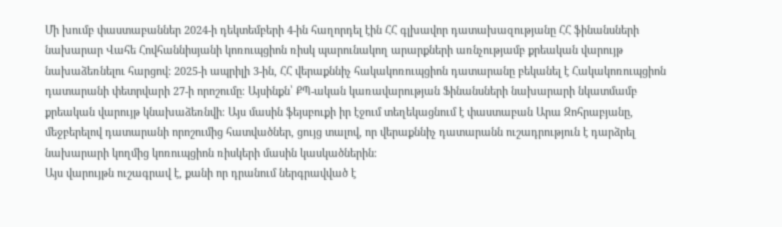Մի խումբ փաստաբաններ 2024-ի դեկտեմբերի 4-ին հաղորդել էին ՀՀ գլխավոր դատախազությանը ՀՀ ֆինանսների նախարար Վահե Հովհաննիսյանի կոռուպցիոն ռիսկ պարունակող արարքների առնչությամբ քրեական վարույթ նախաձեռնելու հարցով: 2025-ի ապրիլի 3-ին, ՀՀ վերաքննիչ հակակոռուպցիոն դատարանը բեկանել է Հակակոռուպցիոն դատարանի փետրվարի 27-ի որոշումը։ Այսինքն՝ ՔՊ-ական կառավարության Ֆինանսների նախարարի նկատմամբ քրեական վարույթ կնախաձեռնվի։ Այս մասին ֆեյսբուքի իր էջում տեղեկացնում է փաստաբան Արա Զոհրաբյանը, մեջբերելով դատարանի որոշումից հատվածներ, ցույց տալով, որ վերաքննիչ դատարանն ուշադրություն է դարձրել նախարարի կողմից կոռուպցիոն ռիսկերի մասին կասկածներին։
Այս վարույթն ուշագրավ է, քանի որ դրանում ներգրավված է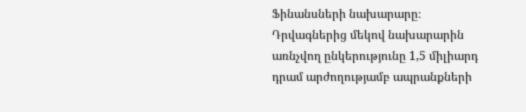Ֆինանսների նախարարը։ Դրվագներից մեկով նախարարին առնչվող ընկերությունը 1,5 միլիարդ դրամ արժողությամբ ապրանքների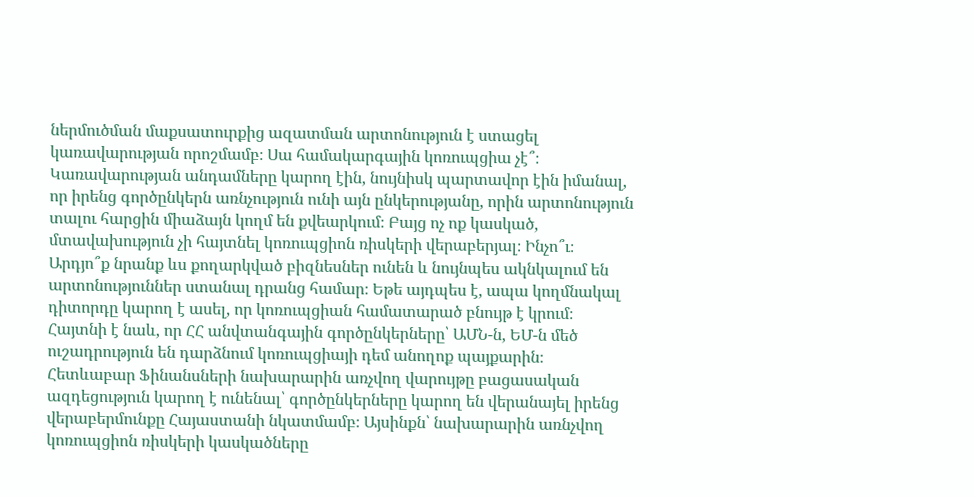ներմուծման մաքսատուրքից ազատման արտոնություն է ստացել կառավարության որոշմամբ։ Սա համակարգային կոռուպցիա չէ՞։
Կառավարության անդամները կարող էին, նույնիսկ պարտավոր էին իմանալ, որ իրենց գործընկերն առնչություն ունի այն ընկերությանը, որին արտոնություն տալու հարցին միաձայն կողմ են քվեարկում։ Բայց ոչ ոք կասկած, մտավախություն չի հայտնել կոռուպցիոն ռիսկերի վերաբերյալ։ Ինչո՞ւ։ Արդյո՞ք նրանք ևս քողարկված բիզնեսներ ունեն և նույնպես ակնկալում են արտոնություններ ստանալ դրանց համար։ Եթե այդպես է, ապա կողմնակալ դիտորդը կարող է ասել, որ կոռուպցիան համատարած բնույթ է կրում։
Հայտնի է նաև, որ ՀՀ անվտանգային գործընկերները՝ ԱՄՆ-ն, ԵՄ-ն մեծ ուշադրություն են դարձնում կոռուպցիայի դեմ անողոք պայքարին։ Հետևաբար Ֆինանսների նախարարին առչվող վարույթը բացասական ազդեցություն կարող է ունենալ՝ գործընկերները կարող են վերանայել իրենց վերաբերմունքը Հայաստանի նկատմամբ։ Այսինքն՝ նախարարին առնչվող կոռուպցիոն ռիսկերի կասկածները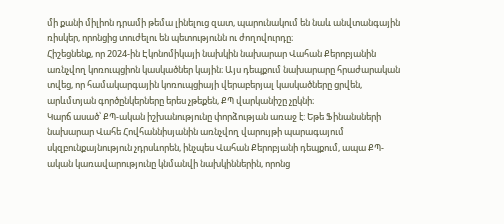մի քանի միլիոն դրամի թեմա լինելուց զատ, պարունակում են նաև անվտանգային ռիսկեր, որոնցից տուժելու են պետությունն ու ժողովուրդը։
Հիշեցնենք, որ 2024-ին Էկոնոմիկայի նախկին նախարար Վահան Քերոբյանին առնչվող կոռուպցիոն կասկածներ կային։ Այս դեպքում նախարարը հրաժարական տվեց, որ համակարգային կոռուպցիայի վերաբերյալ կասկածները ցրվեն, արևմտյան գործընկերները երես չթեքեն, ՔՊ վարկանիշը չըկնի։
Կարճ ասած՝ ՔՊ-ական իշխանությունը փորձության առաջ է: Եթե Ֆինանսների նախարար Վահե Հովհաննիսյանին առնչվող վարույթի պարագայում սկզբունքայնություն չդրսևորեն, ինչպես Վահան Քերոբյանի դեպքում, ապա ՔՊ-ական կառավարությունը կնմանվի նախկիններին, որոնց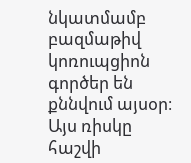նկատմամբ բազմաթիվ կոռուպցիոն գործեր են քննվում այսօր։ Այս ռիսկը հաշվի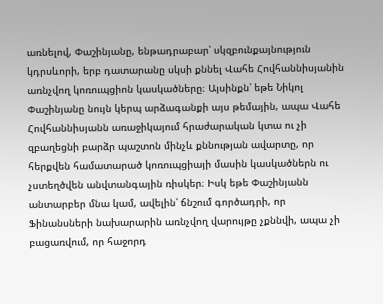առնելով, Փաշինյանը, ենթադրաբար՝ սկզբունքայնություն կդրսևորի, երբ դատարանը սկսի քննել Վահե Հովհաննիսյանին առնչվող կոռուպցիոն կասկածները։ Այսինքն՝ եթե Նիկոլ Փաշինյանը նույն կերպ արձագանքի այս թեմային, ապա Վահե Հովհաննիսյանն առաջիկայում հրաժարական կտա ու չի զբաղեցնի բարձր պաշտոն մինչև քննության ավարտը, որ հերքվեն համատարած կոռուպցիայի մասին կասկածներն ու չստեղծվեն անվտանգային ռիսկեր։ Իսկ եթե Փաշինյանն անտարբեր մնա կամ, ավելին՝ ճնշում գործադրի, որ Ֆինանսների նախարարին առնչվող վարույթը չքննվի, ապա չի բացառվում, որ հաջորդ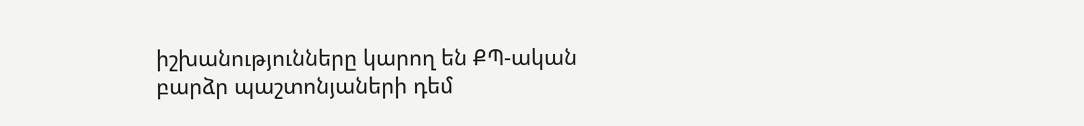իշխանությունները կարող են ՔՊ-ական բարձր պաշտոնյաների դեմ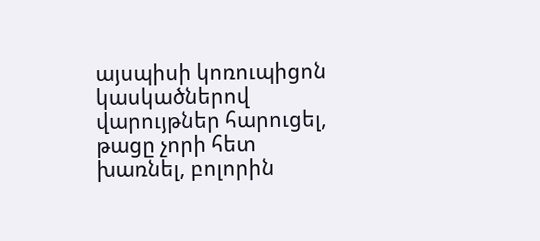այսպիսի կոռուպիցոն կասկածներով վարույթներ հարուցել, թացը չորի հետ խառնել, բոլորին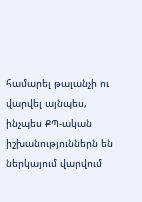համարել թալանչի ու վարվել այնպես, ինչպես ՔՊ-ական իշխանություններն են ներկայում վարվում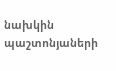նախկին պաշտոնյաների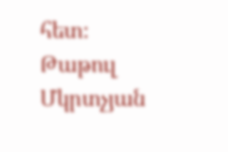հետ։
Թաթուլ Մկրտչյան